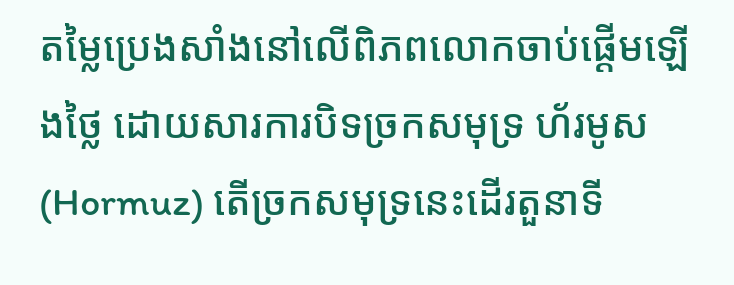តម្លៃប្រេងសាំងនៅលើពិភពលោកចាប់ផ្ដើមឡើងថ្លៃ ដោយសារការបិទច្រកសមុទ្រ ហ័រមូស (Hormuz) តើច្រកសមុទ្រនេះដើរតួនាទី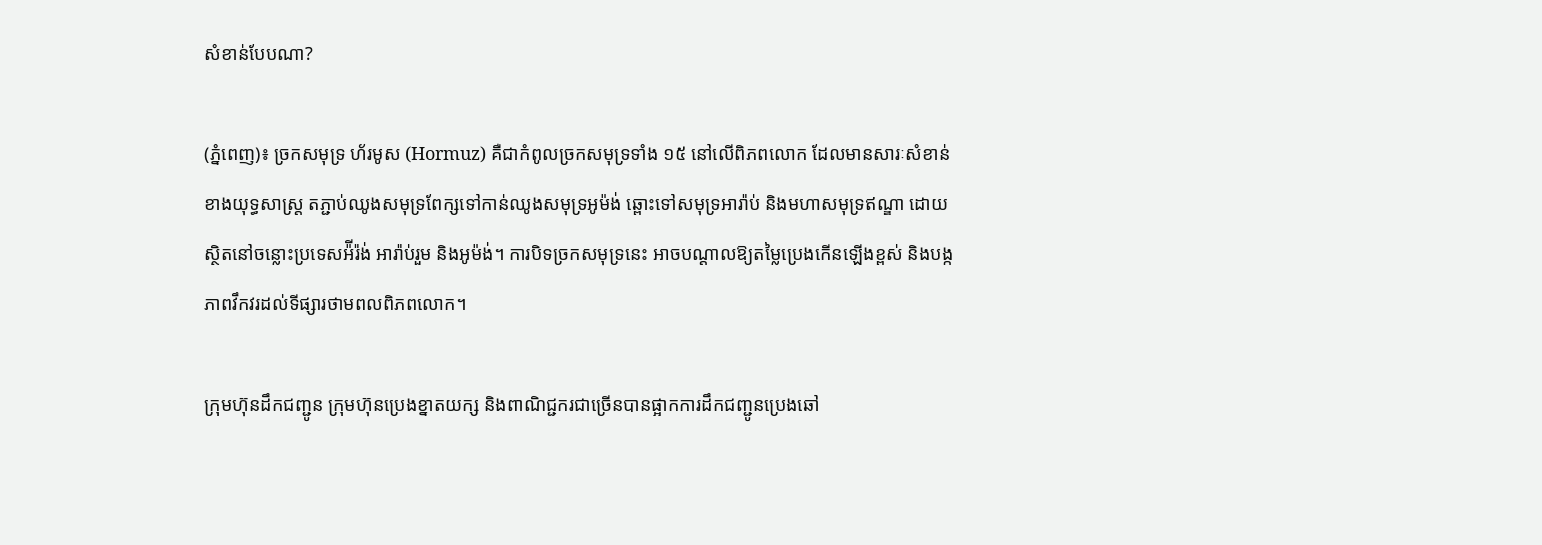សំខាន់បែបណា?

(ភ្នំពេញ)៖ ច្រកសមុទ្រ ហ័រមូស (Hormuz) គឺជាកំពូលច្រកសមុទ្រទាំង ១៥ នៅលើពិភពលោក ដែលមានសារៈសំខាន់ខាងយុទ្ធសាស្ត្រ តភ្ជាប់ឈូងសមុទ្រពែក្សទៅកាន់ឈូងសមុទ្រអូម៉ង់ ឆ្ពោះទៅសមុទ្រអារ៉ាប់ និងមហាសមុទ្រឥណ្ឌា ដោយស្ថិតនៅចន្លោះប្រទេសអ៉ីរ៉ង់ អារ៉ាប់រួម និងអូម៉ង់។ ការបិទច្រកសមុទ្រនេះ អាចបណ្ដាលឱ្យតម្លៃប្រេងកើនឡើងខ្ពស់ និងបង្កភាពវឹកវរដល់ទីផ្សារថាមពលពិភពលោក។

ក្រុមហ៊ុនដឹកជញ្ជូន ក្រុមហ៊ុនប្រេងខ្នាតយក្ស និងពាណិជ្ជករជាច្រើនបានផ្អាកការដឹកជញ្ជូនប្រេងឆៅ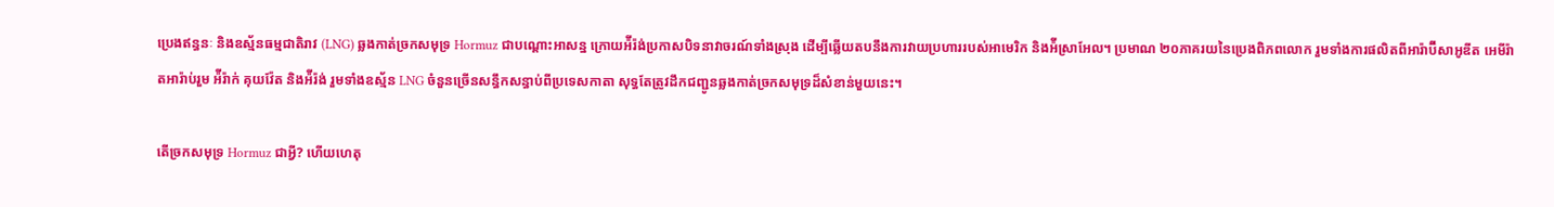ប្រេងឥន្ធនៈ និងឧស្ម័នធម្មជាតិរាវ (LNG) ឆ្លងកាត់ច្រកសមុទ្រ Hormuz ជាបណ្តោះអាសន្ន ក្រោយអ៉ីរ៉ង់ប្រកាសបិទនាវាចរណ៍ទាំងស្រុង ដើម្បីឆ្លើយតបនឹងការវាយប្រហាររបស់អាមេរិក និងអ៉ីស្រាអែល។ ប្រមាណ ២០ភាគរយនៃប្រេងពិភពលោក រួមទាំងការផលិតពីអារ៉ាប៊ីសាអូឌីត អេមីរ៉ាតអារ៉ាប់រួម អ៉ីរ៉ាក់ គុយវ៉ែត និងអ៉ីរ៉ង់ រួមទាំងឧស្ម័ន LNG ចំនួនច្រើនសន្ធឹកសន្ធាប់ពីប្រទេសកាតា សុទ្ធតែត្រូវដឹកជញ្ជូនឆ្លងកាត់ច្រកសមុទ្រដ៏សំខាន់មួយនេះ។

តើច្រកសមុទ្រ Hormuz ជាអ្វី? ហើយហេតុ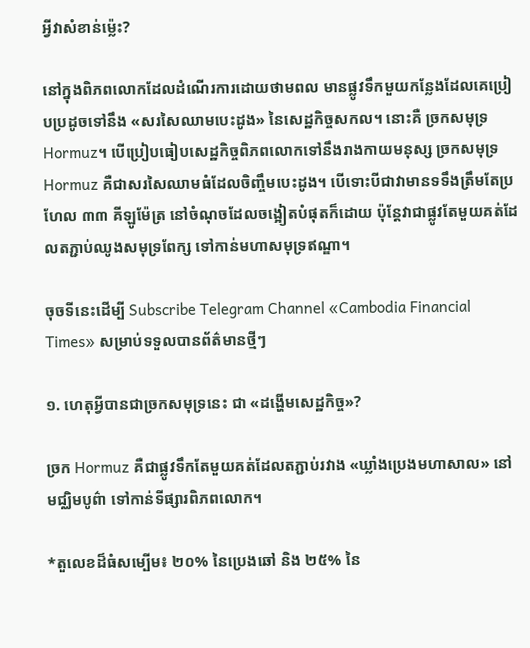អ្វីវាសំខាន់ម្ល៉េះ?

នៅក្នុងពិភពលោកដែលដំណើរការដោយថាមពល មានផ្លូវទឹកមួយកន្លែងដែលគេប្រៀបប្រដូចទៅនឹង «សរសៃឈាមបេះដូង» នៃសេដ្ឋកិច្ចសកល។ នោះគឺ ច្រកសមុទ្រ Hormuz។ បើប្រៀបធៀបសេដ្ឋកិច្ចពិភពលោកទៅនឹងរាងកាយមនុស្ស ច្រកសមុទ្រ Hormuz គឺជាសរសៃឈាមធំដែលចិញ្ចឹមបេះដូង។ បើទោះបីជាវាមានទទឹងត្រឹមតែប្រហែល ៣៣ គីឡូម៉ែត្រ នៅចំណុចដែលចង្អៀតបំផុតក៏ដោយ ប៉ុន្តែវាជាផ្លូវតែមួយគត់ដែលតភ្ជាប់ឈូងសមុទ្រពែក្ស ទៅកាន់មហាសមុទ្រឥណ្ឌា។

ចុចទីនេះដើម្បី Subscribe Telegram Channel «Cambodia Financial Times» សម្រាប់ទទួលបានព័ត៌មានថ្មីៗ

១. ហេតុអ្វីបានជាច្រកសមុទ្រនេះ ជា «ដង្ហើមសេដ្ឋកិច្ច»?

ច្រក Hormuz គឺជាផ្លូវទឹកតែមួយគត់ដែលតភ្ជាប់រវាង «ឃ្លាំងប្រេងមហាសាល» នៅមជ្ឈិមបូព៌ា ទៅកាន់ទីផ្សារពិភពលោក។

*តួលេខដ៏ធំសម្បើម៖ ២០% នៃប្រេងឆៅ និង ២៥% នៃ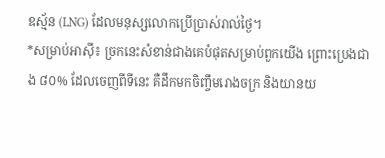ឧស្ម័ន (LNG) ដែលមនុស្សលោកប្រើប្រាស់រាល់ថ្ងៃ។
*សម្រាប់អាស៊ី៖ ច្រកនេះសំខាន់ជាងគេបំផុតសម្រាប់ពួកយើង ព្រោះប្រេងជាង ៨០% ដែលចេញពីទីនេះ គឺដឹកមកចិញ្ចឹមរោងចក្រ និងយានយ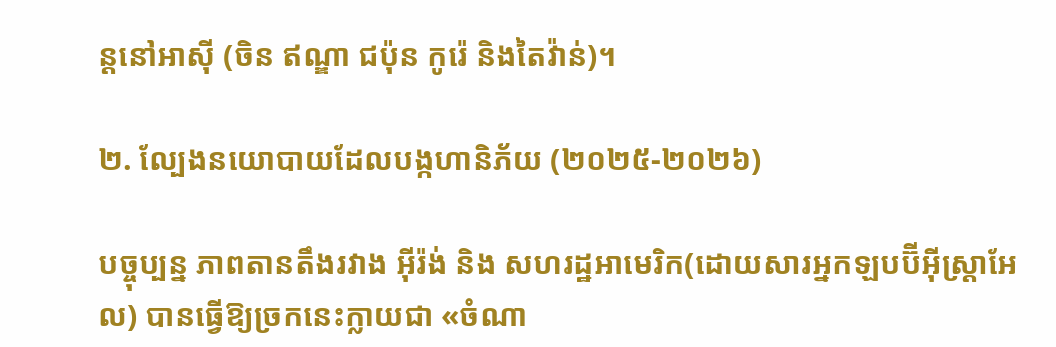ន្តនៅអាស៊ី (ចិន ឥណ្ឌា ជប៉ុន កូរ៉េ និងតៃវ៉ាន់)។

២. ល្បែងនយោបាយដែលបង្កហានិភ័យ (២០២៥-២០២៦)

បច្ចុប្បន្ន ភាពតានតឹងរវាង អុីរ៉ង់ និង សហរដ្ឋអាមេរិក(ដោយសារអ្នកឡបប៊ីអ៊ីស្ត្រាអែល) បានធ្វើឱ្យច្រកនេះក្លាយជា «ចំណា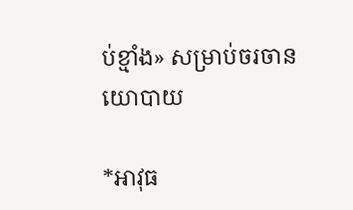ប់ខ្មាំង» សម្រាប់ចរចានយោបាយ

*អាវុធ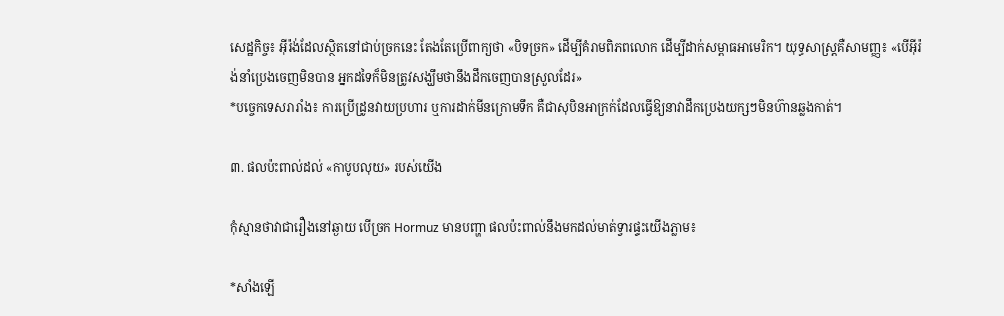សេដ្ឋកិច្ច៖ អុីរ៉ង់ដែលស្ថិតនៅជាប់ច្រកនេះ តែងតែប្រើពាក្យថា «បិទច្រក» ដើម្បីគំរាមពិភពលោក ដើម្បីដាក់សម្ពាធអាមេរិក។ យុទ្ធសាស្ត្រគឺសាមញ្ញ៖ «បើអុីរ៉ង់នាំប្រេងចេញមិនបាន អ្នកដទៃក៏មិនត្រូវសង្ឃឹមថានឹងដឹកចេញបានស្រួលដែរ»
*បច្ចេកទេសរារាំង៖ ការប្រើដ្រូនវាយប្រហារ ឬការដាក់មីនក្រោមទឹក គឺជាសុបិនអាក្រក់ដែលធ្វើឱ្យនាវាដឹកប្រេងយក្សៗមិនហ៊ានឆ្លងកាត់។

៣. ផលប៉ះពាល់ដល់ «កាបូបលុយ» របស់យើង

កុំស្មានថាវាជារឿងនៅឆ្ងាយ បើច្រក Hormuz មានបញ្ហា ផលប៉ះពាល់នឹងមកដល់មាត់ទ្វារផ្ទះយើងភ្លាម៖

*សាំងឡើ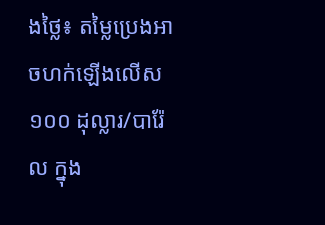ងថ្លៃ៖ តម្លៃប្រេងអាចហក់ឡើងលើស ១០០ ដុល្លារ/បារ៉ែល ក្នុង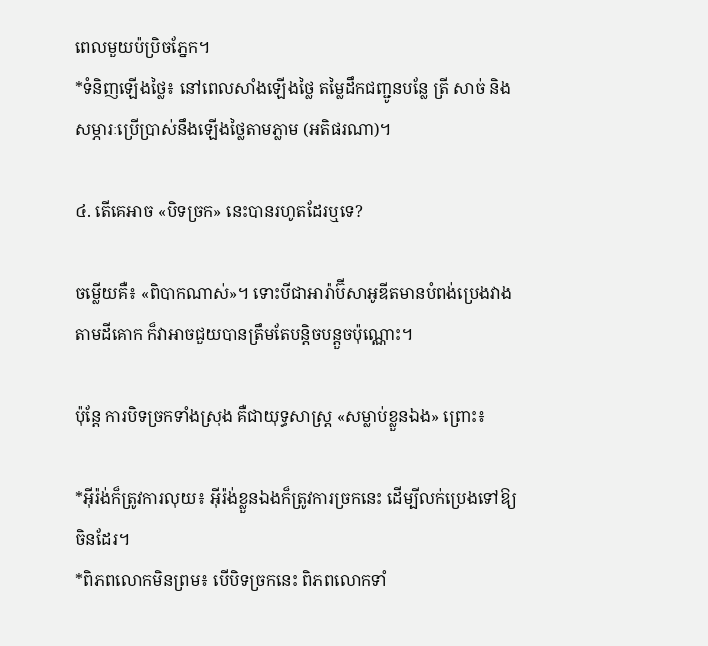ពេលមួយប៉ប្រិចភ្នែក។
*ទំនិញឡើងថ្លៃ៖ នៅពេលសាំងឡើងថ្លៃ តម្លៃដឹកជញ្ជូនបន្លែ ត្រី សាច់ និងសម្ភារៈប្រើប្រាស់នឹងឡើងថ្លៃតាមភ្លាម (អតិផរណា)។

៤. តើគេអាច «បិទច្រក» នេះបានរហូតដែរឬទេ?

ចម្លើយគឺ៖ «ពិបាកណាស់»។ ទោះបីជាអារ៉ាប៊ីសាអូឌីតមានបំពង់ប្រេងវាងតាមដីគោក ក៏វាអាចជួយបានត្រឹមតែបន្តិចបន្តួចប៉ុណ្ណោះ។

ប៉ុន្តែ ការបិទច្រកទាំងស្រុង គឺជាយុទ្ធសាស្ត្រ «សម្លាប់ខ្លួនឯង» ព្រោះ៖

*អុីរ៉ង់ក៏ត្រូវការលុយ៖ អុីរ៉ង់ខ្លួនឯងក៏ត្រូវការច្រកនេះ ដើម្បីលក់ប្រេងទៅឱ្យចិនដែរ។
*ពិភពលោកមិនព្រម៖ បើបិទច្រកនេះ ពិភពលោកទាំ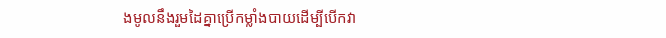ងមូលនឹងរួមដៃគ្នាប្រើកម្លាំងបាយដើម្បីបើកវា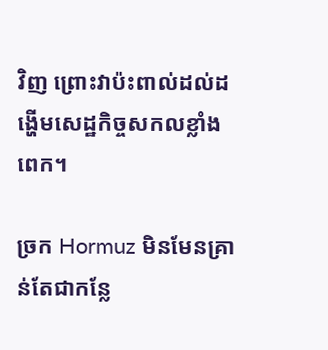វិញ ព្រោះវាប៉ះពាល់ដល់ដង្ហើមសេដ្ឋកិច្ចសកលខ្លាំងពេក។

ច្រក Hormuz មិនមែនគ្រាន់តែជាកន្លែ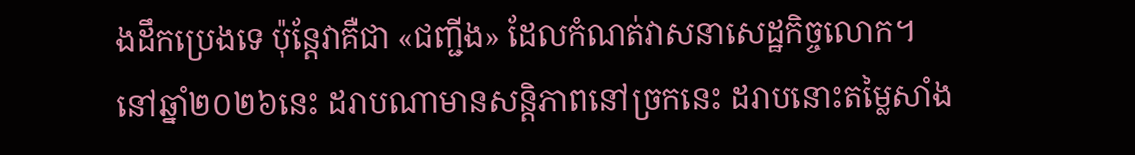ងដឹកប្រេងទេ ប៉ុន្តែវាគឺជា «ជញ្ជីង» ដែលកំណត់វាសនាសេដ្ឋកិច្ចលោក។ នៅឆ្នាំ២០២៦នេះ ដរាបណាមានសន្តិភាពនៅច្រកនេះ ដរាបនោះតម្លៃសាំង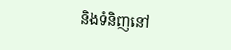និងទំនិញនៅ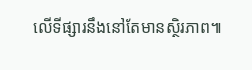លើទីផ្សារនឹងនៅតែមានស្ថិរភាព៕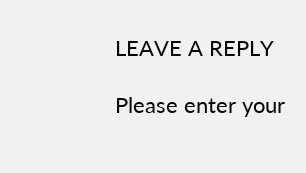LEAVE A REPLY

Please enter your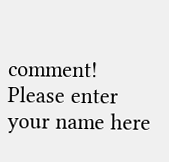comment!
Please enter your name here